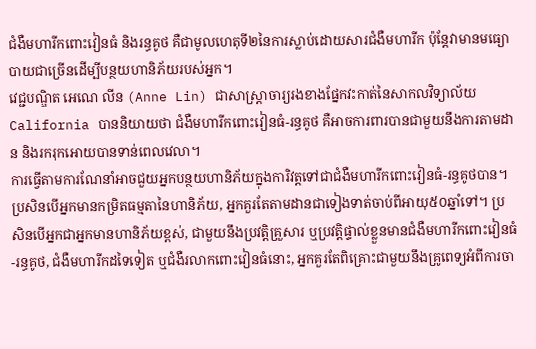ជំងឺមហារីកពោះវៀនធំ និងរន្ធគូថ គឺជាមូលហេតុទី២នៃការស្លាប់ដោយសារជំងឺមហារីក ប៉ុន្តែវាមានមធ្យោបាយជាច្រើនដើម្បីបន្ថយហានិភ័យរបស់អ្នក។
វេជ្ជបណ្ឌិត អេណេ លីន (Anne Lin) ជាសាស្ត្រាចារ្យរងខាងផ្នែកវះកាត់នៃសាកលវិទ្យាល័យ California បាននិយាយថា ជំងឺមហារីកពោះវៀនធំ-រន្ធគូថ គឺអាចការពារបានជាមួយនឹងការតាមដាន និងរករុកអោយបានទាន់ពេលវេលា។
ការធ្វើតាមការណែនាំអាចជួយអ្នកបន្ថយហានិភ័យក្នុងការិវត្តទៅជាជំងឺមហារីកពោះវៀនធំ-រន្ធគូថបាន។
ប្រសិនបើអ្នកមានកម្រិតធម្មតានៃហានិភ័យ, អ្នកគួរតែតាមដានជាទៀងទាត់ចាប់ពីអាយុ៥០ឆ្នាំទៅ។ ប្រសិនបើអ្នកជាអ្នកមានហានិភ័យខ្ពស់, ជាមួយនឹងប្រវត្តិគ្រួសារ ឬប្រវត្តិផ្ទាល់ខ្លួនមានជំងឺមហារីកពោះវៀនធំ-រន្ធគូថ, ជំងឺមហារីកដទៃទៀត ឬជំងឺរលាកពោះវៀនធំនោះ, អ្នកគួរតែពិគ្រោះជាមួយនឹងគ្រូពេទ្យអំពីការចា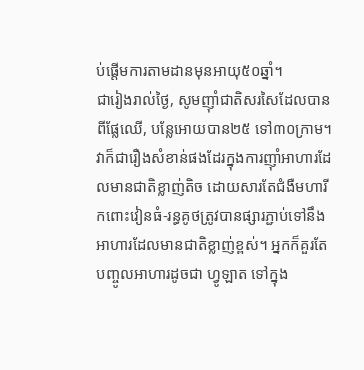ប់ផ្តើមការតាមដានមុនអាយុ៥០ឆ្នាំ។
ជារៀងរាល់ថ្ងៃ, សូមញ៉ាំជាតិសរសៃដែលបានពីផ្លែឈើ, បន្លែអោយបាន២៥ ទៅ៣០ក្រាម។ វាក៏ជារឿងសំខាន់ផងដែរក្នុងការញ៉ាំអាហារដែលមានជាតិខ្លាញ់តិច ដោយសារតែជំងឺមហារីកពោះវៀនធំ-រន្ធគូថត្រូវបានផ្សារភ្ជាប់ទៅនឹងអាហារដែលមានជាតិខ្លាញ់ខ្ពស់។ អ្នកក៏គួរតែបញ្ចូលអាហារដូចជា ហ្វូឡាត ទៅក្នុង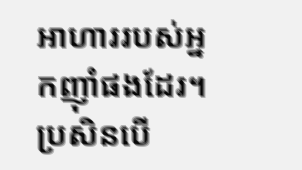អាហាររបស់អ្នកញ៉ាំផងដែរ។
ប្រសិនបើ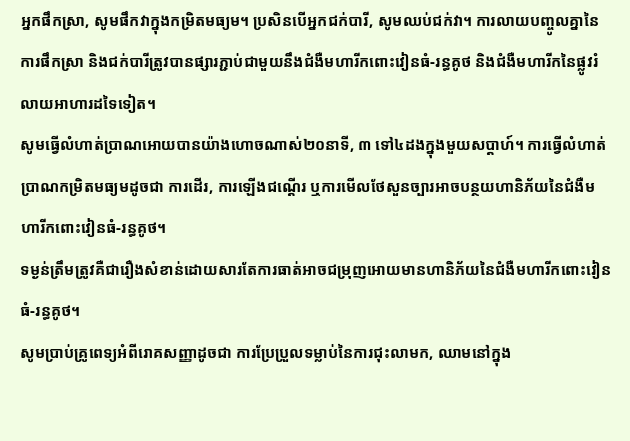អ្នកផឹកស្រា, សូមផឹកវាក្នុងកម្រិតមធ្យម។ ប្រសិនបើអ្នកជក់បារី, សូមឈប់ជក់វា។ ការលាយបញ្ចូលគ្នានៃការផឹកស្រា និងជក់បារីត្រូវបានផ្សារភ្ជាប់ជាមួយនឹងជំងឺមហារីកពោះវៀនធំ-រន្ធគូថ និងជំងឺមហារីកនៃផ្លូវរំលាយអាហារដទៃទៀត។
សូមធ្វើលំហាត់ប្រាណអោយបានយ៉ាងហោចណាស់២០នាទី, ៣ ទៅ៤ដងក្នុងមួយសប្តាហ៍។ ការធ្វើលំហាត់ប្រាណកម្រិតមធ្យមដូចជា ការដើរ, ការឡើងជណ្តើរ ឬការមើលថែសួនច្បារអាចបន្ថយហានិភ័យនៃជំងឺមហារីកពោះវៀនធំ-រន្ធគូថ។
ទម្ងន់ត្រឹមត្រូវគឺជារឿងសំខាន់ដោយសារតែការធាត់អាចជម្រុញអោយមានហានិភ័យនៃជំងឺមហារីកពោះវៀនធំ-រន្ធគូថ។
សូមប្រាប់គ្រូពេទ្យអំពីរោគសញ្ញាដូចជា ការប្រែប្រួលទម្លាប់នៃការជុះលាមក, ឈាមនៅក្នុង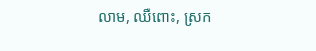លាម, ឈឺពោះ, ស្រក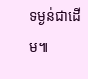ទម្ងន់ជាដើម៕